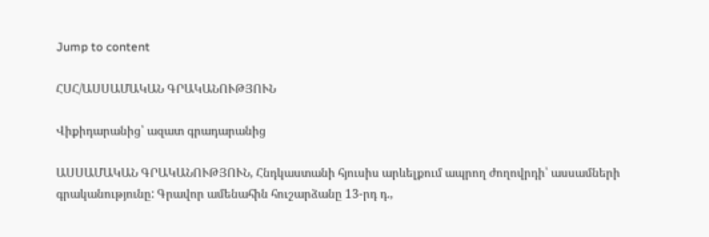Jump to content

ՀՍՀ/ԱՍՍԱՄԱԿԱՆ ԳՐԱԿԱՆՈՒԹՅՈՒՆ

Վիքիդարանից՝ ազատ գրադարանից

ԱՍՍԱՄԱԿԱՆ ԳՐԱԿԱՆՈՒԹՅՈՒՆ, Հնդկաստանի հյուսիս արևելքում ապրող ժողովրդի՝ ասսամների գրականությունը: Գրավոր ամենահին հուշարձանը 13-րդ դ.,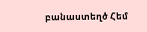բանաստեղծ Հեմ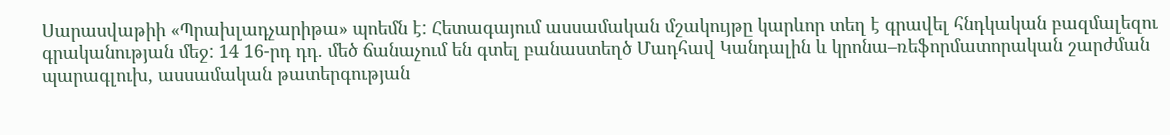Սարասվաթիի «Պրախլադչարիթա» պոեմն է: Հետագայում ասսամական մշակույթը կարևոր տեղ է գրավել հնդկական բազմալեզու գրականության մեջ: 14 16-րդ դդ. մեծ ճանաչում են գտել բանաստեղծ Մադհավ Կանդալին և կրոնա–ռեֆորմատորական շարժման պարագլուխ, ասսամական թատերգության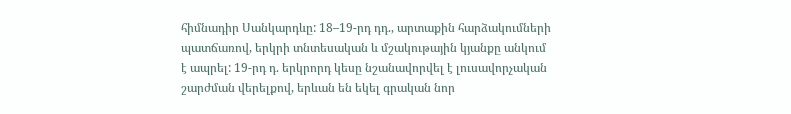հիմնադիր Սանկարդևը: 18–19-րդ դդ., արտաքին հարձակումների պատճառով, երկրի տնտեսական և մշակութային կյանքը անկում է ապրել: 19-րդ դ. երկրորդ կեսը նշանավորվել է լուսավորչական շարժման վերելքով, երևան են եկել գրական նոր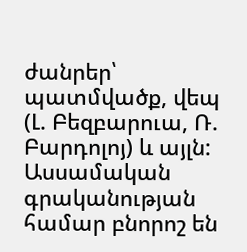ժանրեր՝ պատմվածք, վեպ (Լ. Բեզբարուա, Ռ. Բարդոլոյ) և այլն: Ասսամական գրականության համար բնորոշ են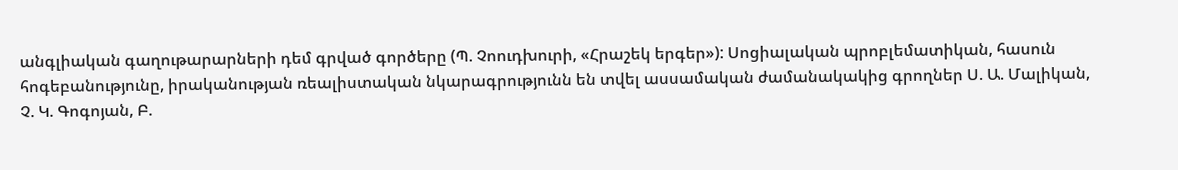անգլիական գաղութարարների դեմ գրված գործերը (Պ. Չոուդխուրի, «Հրաշեկ երգեր»): Սոցիալական պրոբլեմատիկան, հասուն հոգեբանությունը, իրականության ռեալիստական նկարագրությունն են տվել ասսամական ժամանակակից գրողներ Ս. Ա. Մալիկան, Չ. Կ. Գոգոյան, Բ.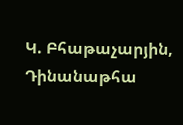Կ. Բհաթաչարյին, Դինանաթհա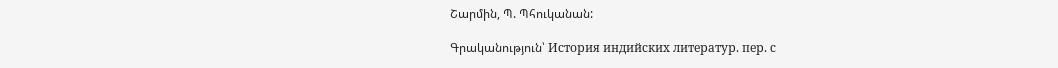Շարմին, Պ. Պհուկանան:

Գրականություն՝ История индийских литератур. пер. с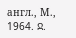англ., М., 1964. Ջ.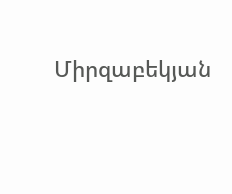Միրզաբեկյան